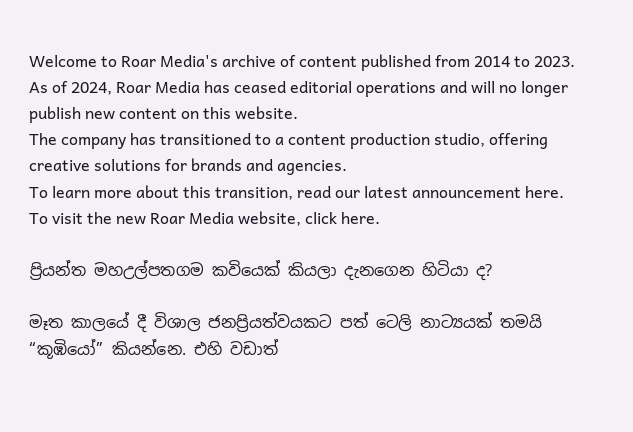Welcome to Roar Media's archive of content published from 2014 to 2023. As of 2024, Roar Media has ceased editorial operations and will no longer publish new content on this website.
The company has transitioned to a content production studio, offering creative solutions for brands and agencies.
To learn more about this transition, read our latest announcement here. To visit the new Roar Media website, click here.

ප්‍රියන්ත මහඋල්පතගම කවියෙක් කියලා දැනගෙන හිටියා ද?

මෑත කාලයේ දී විශාල ජනප්‍රියත්වයකට පත් ටෙලි නාට්‍යයක් තමයි “කූඹියෝ” කියන්නෙ. එහි වඩාත්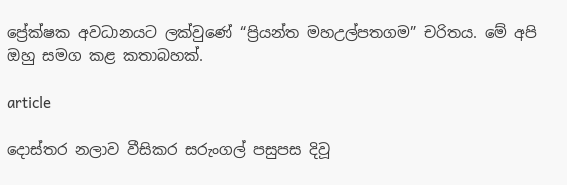ප්‍රේක්ෂක අවධානයට ලක්වුණේ “ප්‍රියන්ත මහඋල්පතගම” චරිතය. මේ අපි ඔහු සමග කළ කතාබහක්.

article

දොස්තර නලාව වීසිකර සරුංගල් පසුපස දිවූ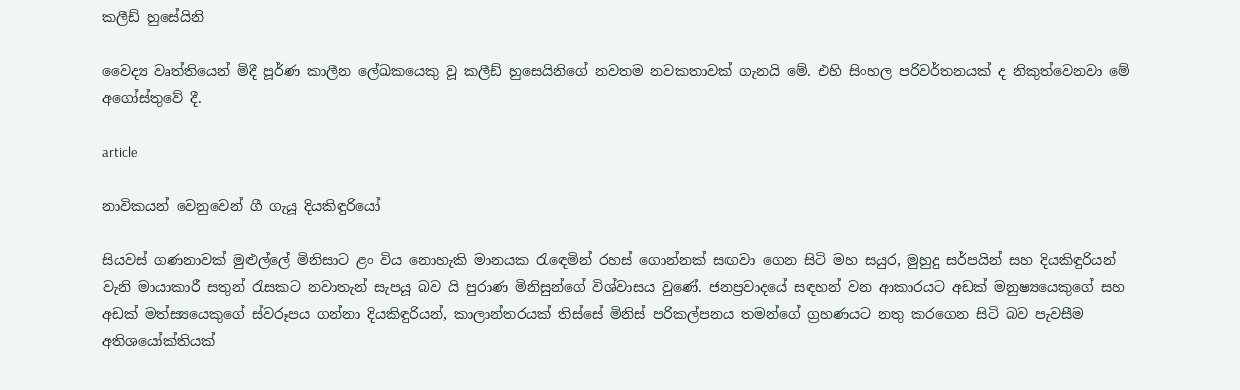කලීඩ් හුසේයිනි

වෛද්‍ය වෘත්තියෙන් මිදී පූර්ණ කාලීන ලේඛකයෙකු වූ කලීඩ් හුසෙයිනිගේ නවතම නවකතාවක් ගැනයි මේ. එහි සිංහල පරිවර්තනයක් ද නිකුත්වෙනවා මේ අගෝස්තුවේ දී.

article

නාවිකයන් වෙනුවෙන් ගී ගැයූ දියකිඳුරියෝ

සියවස් ගණනාවක් මුළුල්ලේ මිනිසාට ළං විය නොහැකි මානයක රැඳෙමින් රහස් ගොන්නක් සඟවා ගෙන සිටි මහ සයුර, මුහුදු සර්පයින් සහ දියකිඳුරියන් වැනි මායාකාරී සතුන් රැසකට නවාතැන් සැපයූ බව යි පුරාණ මිනිසුන්ගේ විශ්වාසය වුණේ. ජනප්‍රවාදයේ සඳහන් වන ආකාරයට අඩක් මනුෂ්‍යයෙකුගේ සහ අඩක් මත්ස්‍යයෙකුගේ ස්වරූපය ගන්නා දියකිඳුරියන්, කාලාන්තරයක් තිස්සේ මිනිස් පරිකල්පනය තමන්ගේ ග්‍රහණයට නතු කරගෙන සිටි බව පැවසීම අතිශයෝක්තියක්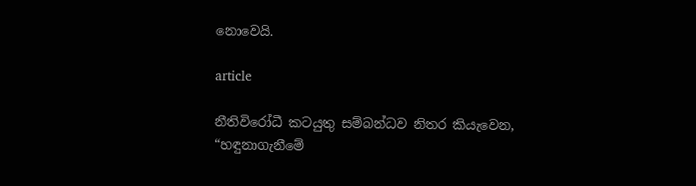නොවෙයි.

article

නීතිවිරෝධී කටයුතු සම්බන්ධව නිතර කියැවෙන, “හඳුනාගැනීමේ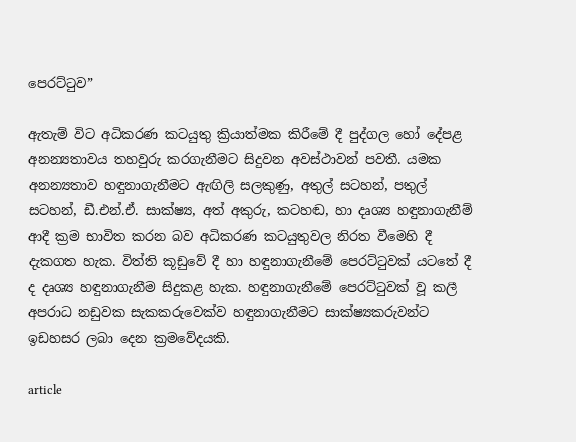පෙරට්ටුව”

ඇතැම් විට අධිකරණ කටයුතු ක්‍රියාත්මක කිරීමේ දී පුද්ගල හෝ දේපළ අනන්‍යතාවය තහවුරු කරගැනීමට සිදුවන අවස්ථාවන් පවතී. යමක අනන්‍යතාව හඳුනාගැනීමට ඇඟිලි සලකුණු, අතුල් සටහන්, පතුල් සටහන්, ඩී.එන්.ඒ. සාක්ෂ්‍ය, අත් අකුරු, කටහඬ, හා දෘශ්‍ය හඳුනාගැනීම් ආදී ක්‍රම භාවිත කරන බව අධිකරණ කටයුතුවල නිරත වීමෙහි දී දැකගත හැක. විත්ති කූඩුවේ දී හා හඳුනාගැනීමේ පෙරට්ටුවක් ය‍ටතේ දී ද දෘශ්‍ය හඳුනාගැනීම සිදුකළ හැක. හඳුනාගැනීමේ පෙරට්ටුවක් වූ කලී අපරාධ නඩුවක සැකකරුව‍ෙක්ව හඳුනාගැනීමට සාක්ෂ්‍යකරුවන්ට ඉඩහසර ලබා දෙන ක්‍රමවේදයකි.

article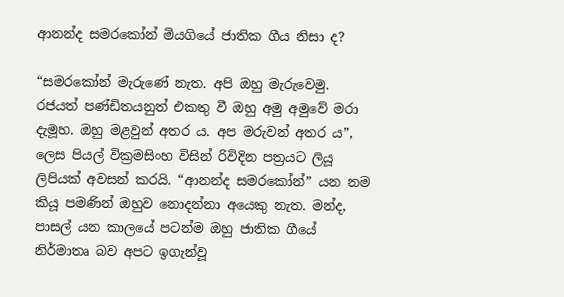ආනන්ද සමරකෝන් මියගියේ ජාතික ගීය නිසා ද?

“සමරකෝන් මැරුණේ නැත. අපි ඔහු මැරුවෙමු. රජයත් පණ්ඩිතයනුත් එකතු වී ඔහු අමු අමුවේ මරා දැමූහ. ඔහු මළවුන් අතර ය. අප මරුවන් අතර ය”, ලෙස පියල් වික්‍රමසිංහ විසින් රිවිදින පත්‍රයට ලියූ ලිපියක් අවසන් කරයි. “ආනන්ද සමරකෝන්” යන නම කියූ පමණින් ඔහුව නොදන්නා අයෙකු නැත. මන්ද, පාසල් යන කාලයේ පටන්ම ඔහු ජාතික ගීයේ නිර්මාතෘ බව අපට ඉගැන්වූ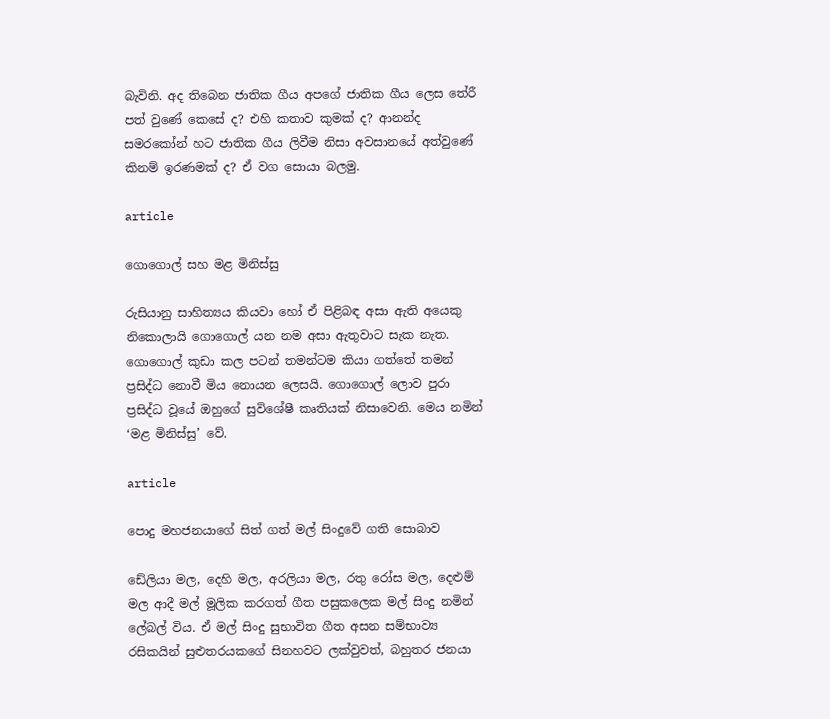බැවිනි. අද තිබෙන ජාතික ගීය අපගේ ජාතික ගීය ලෙස තේරී පත් වුණේ කෙසේ ද? එහි කතාව කුමක් ද? ආනන්ද සමරකෝන් හට ජාතික ගීය ලිවීම නිසා අවසානයේ අත්වුණේ කිනම් ඉරණමක් ද? ඒ වග සොයා බලමු.

article

ගොගොල් සහ මළ මිනිස්සු

රුසියානු සාහිත්‍යය කියවා හෝ ඒ පිළිබඳ අසා ඇති අයෙකු නිකොලායි ගොගොල් යන නම අසා ඇතුවාට සැක නැත. ගොගොල් කුඩා කල පටන් තමන්ටම කියා ගත්තේ තමන් ප්‍රසිද්ධ නොවී මිය නොයන ලෙසයි. ගොගොල් ලොව පුරා ප්‍රසිද්ධ වූයේ ඔහුගේ සුවිශේෂී කෘතියක් නිසාවෙනි. මෙය නමින් ‘මළ මිනිස්සු’ වේ.

article

පොදු මහජනයාගේ සිත් ගත් මල් සිංදුවේ ගති සොබාව

ඩේලියා මල, දෙහි මල, අරලියා මල, රතු රෝස මල, දෙළුම් මල ආදී මල් මූලික කරගත් ගීත පසුකලෙක මල් සිංදු නමින් ලේබල් විය. ඒ මල් සිංදු සුභාවිත ගීත අසන සම්භාව්‍ය රසිකයින් සුළුතරයකගේ සිනහවට ලක්වුවත්, බහුතර ජනයා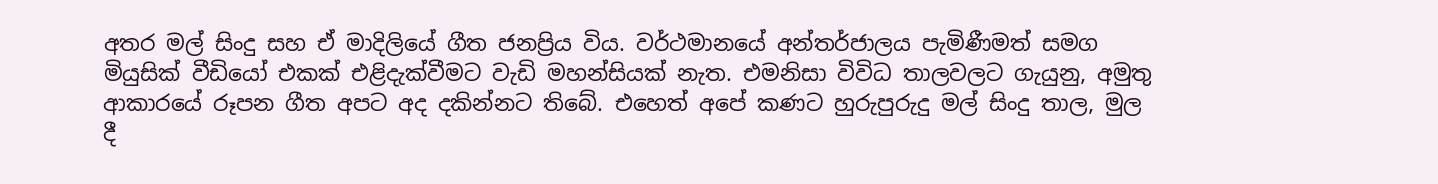අතර මල් සිංදු සහ ඒ මාදිලියේ ගීත ජනප්‍රිය විය. වර්ථමානයේ අන්තර්ජාලය පැමිණීමත් සමග මියුසික් වීඩියෝ එකක් එළිදැක්වීමට වැඩි මහන්සියක් නැත. එමනිසා විවිධ තාලවලට ගැයුනු, අමුතු ආකාරයේ රූපන ගීත අපට අද දකින්නට තිබේ. එහෙත් අපේ කණට හුරුපුරුදු මල් සිංදු තාල, මුල දී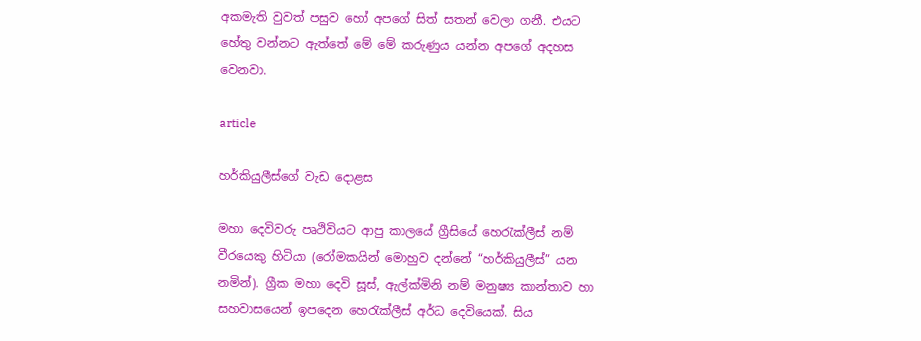අකමැති වුවත් පසුව හෝ අපගේ සිත් සතන් වෙලා ගනී. එයට හේතු වන්නට ඇත්තේ මේ මේ කරුණුය යන්න අපගේ අදහස වෙනවා.

article

හර්කියුලීස්ගේ වැඩ දොළස

මහා දෙවිවරු පෘථිවියට ආපු කාලයේ ග්‍රීසියේ හෙ‍රැක්ලීස් නම් වීරයෙකු හිටියා (රෝමකයින් මොහුව දන්නේ “හර්කියුලීස්” යන නමින්). ග්‍රීක මහා දෙවි සූස්, ඇල්ක්මිනි නම් මනුෂ්‍ය කාන්තාව හා සහවාසයෙන් ඉපදෙන හෙ‍රැක්ලීස් අර්ධ දෙවියෙක්. සිය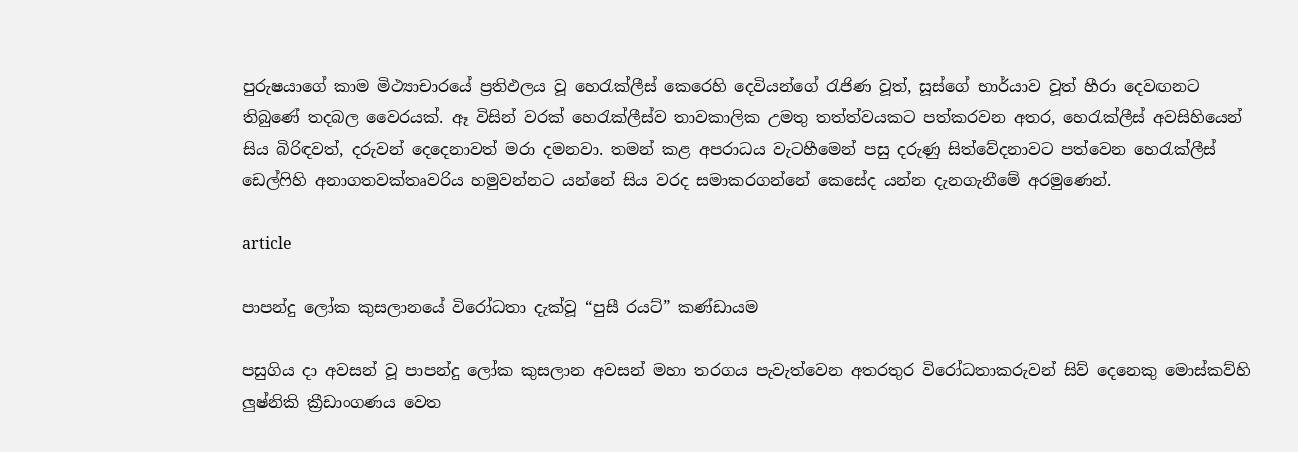පුරුෂයාගේ කාම මිථ්‍යාචාරයේ ප්‍රතිඵලය වූ හෙ‍රැක්ලීස් කෙරෙහි දෙවියන්ගේ ‍රැජිණ වූත්, සූස්ගේ භාර්යාව වූත් හීරා දෙවඟනට තිබුණේ තදබල වෛරයක්. ඈ විසින් වරක් හෙ‍රැක්ලීස්ව තාවකාලික උමතු තත්ත්වයකට පත්කරවන අතර, හෙ‍රැක්ලීස් අවසිහියෙන් සිය බිරිඳවත්, දරුවන් දෙදෙනාවත් මරා දමනවා. තමන් කළ අපරාධය වැටහීමෙන් පසු දරුණු සිත්වේදනාවට පත්වෙන හෙ‍රැක්ලීස් ඩෙල්‍ෆිහි අනාගතවක්තෘවරිය හමුවන්නට යන්නේ සිය වරද සමාකරගන්නේ කෙසේද යන්න දැනගැනීමේ අරමුණෙන්.

article

පාපන්දු ලෝක කුසලානයේ විරෝධතා දැක්වූ “පුසී රයට්” කණ්ඩායම

පසුගිය දා අවසන් වූ පාපන්දු ලෝක කුසලාන අවසන් මහා තරගය පැවැත්වෙන අතරතුර විරෝධතාකරුවන් සිව් දෙනෙකු මොස්කව්හි ලුෂ්නිකි ක්‍රීඩාංගණය වෙත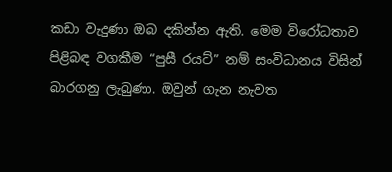කඩා වැදුණා ඔබ දකින්න ඇති. මෙම විරෝධතාව පිළිබඳ වගකීම “පුසී රයට්” නම් සංවිධානය විසින් බාරගනු ලැබුණා. ඔවුන් ගැන නැවත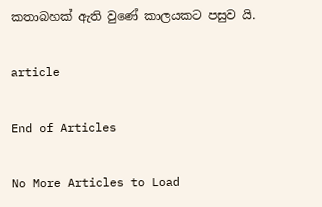කතාබහක් ඇති වුණේ කාලයකට පසුව යි.

article

End of Articles

No More Articles to Load